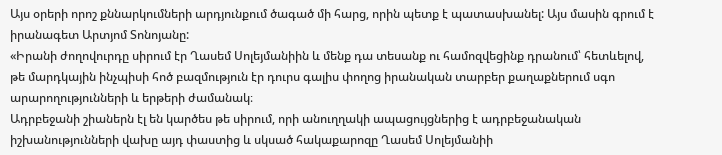Այս օրերի որոշ քննարկումների արդյունքում ծագած մի հարց, որին պետք է պատասխանել: Այս մասին գրում է իրանագետ Արտյոմ Տոնոյանը:
«Իրանի ժողովուրդը սիրում էր Ղասեմ Սոլեյմանիին և մենք դա տեսանք ու համոզվեցինք դրանում՝ հետևելով, թե մարդկային ինչպիսի հոծ բազմություն էր դուրս գալիս փողոց իրանական տարբեր քաղաքներում սգո արարողությունների և երթերի ժամանակ։
Ադրբեջանի շիաներն էլ են կարծես թե սիրում, որի անուղղակի ապացույցներից է ադրբեջանական իշխանությունների վախը այդ փաստից և սկսած հակաքարոզը Ղասեմ Սոլեյմանիի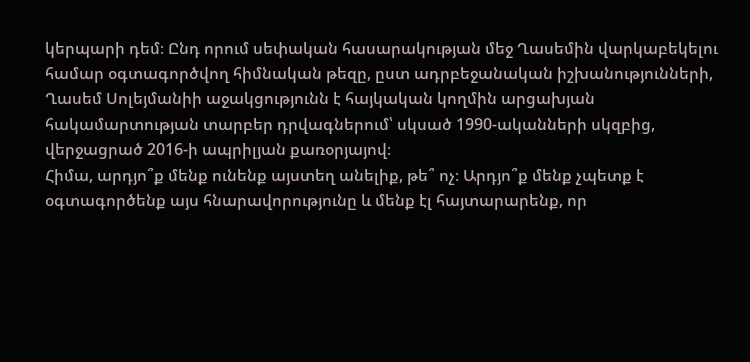կերպարի դեմ։ Ընդ որում սեփական հասարակության մեջ Ղասեմին վարկաբեկելու համար օգտագործվող հիմնական թեզը, ըստ ադրբեջանական իշխանությունների, Ղասեմ Սոլեյմանիի աջակցությունն է հայկական կողմին արցախյան հակամարտության տարբեր դրվագներում՝ սկսած 1990-ականների սկզբից, վերջացրած 2016-ի ապրիլյան քառօրյայով։
Հիմա, արդյո՞ք մենք ունենք այստեղ անելիք, թե՞ ոչ։ Արդյո՞ք մենք չպետք է օգտագործենք այս հնարավորությունը և մենք էլ հայտարարենք, որ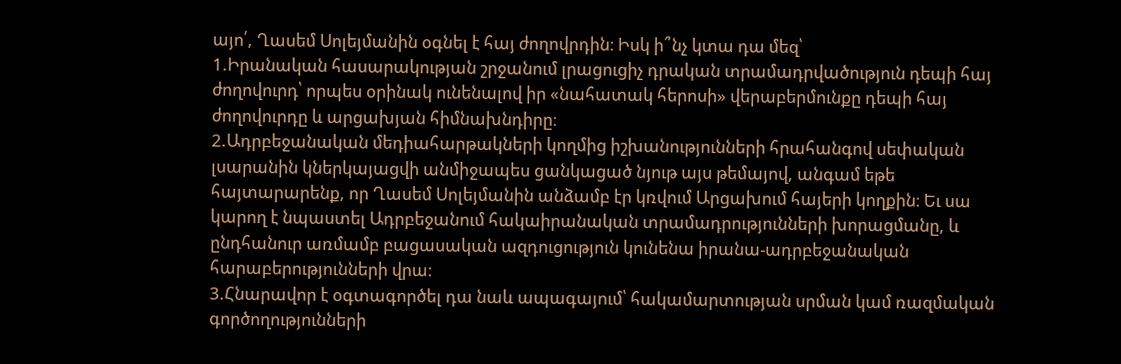այո՛, Ղասեմ Սոլեյմանին օգնել է հայ ժողովրդին։ Իսկ ի՞նչ կտա դա մեզ՝
1.Իրանական հասարակության շրջանում լրացուցիչ դրական տրամադրվածություն դեպի հայ ժողովուրդ՝ որպես օրինակ ունենալով իր «նահատակ հերոսի» վերաբերմունքը դեպի հայ ժողովուրդը և արցախյան հիմնախնդիրը։
2.Ադրբեջանական մեդիահարթակների կողմից իշխանությունների հրահանգով սեփական լսարանին կներկայացվի անմիջապես ցանկացած նյութ այս թեմայով, անգամ եթե հայտարարենք, որ Ղասեմ Սոլեյմանին անձամբ էր կռվում Արցախում հայերի կողքին։ Եւ սա կարող է նպաստել Ադրբեջանում հակաիրանական տրամադրությունների խորացմանը, և ընդհանուր առմամբ բացասական ազդուցություն կունենա իրանա-ադրբեջանական հարաբերությունների վրա։
3.Հնարավոր է օգտագործել դա նաև ապագայում՝ հակամարտության սրման կամ ռազմական գործողությունների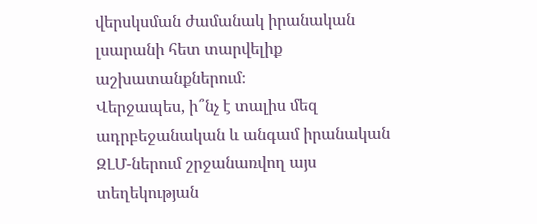վերսկսման ժամանակ իրանական լսարանի հետ տարվելիք աշխատանքներում։
Վերջապես, ի՞նչ է տալիս մեզ ադրբեջանական և անգամ իրանական ԶԼՄ-ներում շրջանառվող այս տեղեկության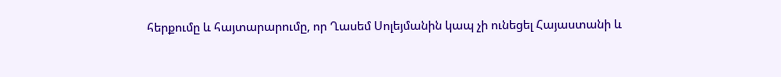հերքումը և հայտարարումը, որ Ղասեմ Սոլեյմանին կապ չի ունեցել Հայաստանի և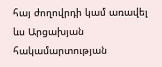հայ ժողովրդի կամ առավել ևս Արցախյան հակամարտության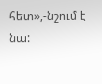հետ»,-նշում է նա: